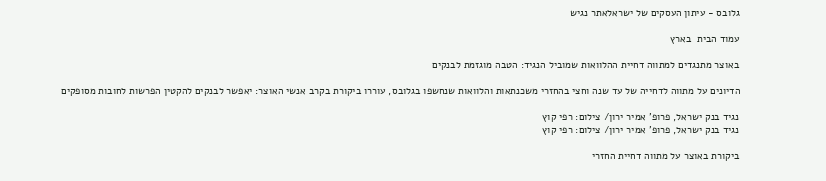גלובס - עיתון העסקים של ישראלאתר נגיש

עמוד הבית  בארץ

באוצר מתנגדים למתווה דחיית ההלוואות שמוביל הנגיד: הטבה מוגזמת לבנקים

הדיונים על מתווה לדחייה של עד שנה וחצי בהחזרי משכנתאות והלוואות שנחשפו בגלובס, עוררו ביקורת בקרב אנשי האוצר: יאפשר לבנקים להקטין הפרשות לחובות מסופקים

נגיד בנק ישראל, פרופ' אמיר ירון/ צילום: רפי קוץ
נגיד בנק ישראל, פרופ' אמיר ירון/ צילום: רפי קוץ

ביקורת באוצר על מתווה דחיית החזרי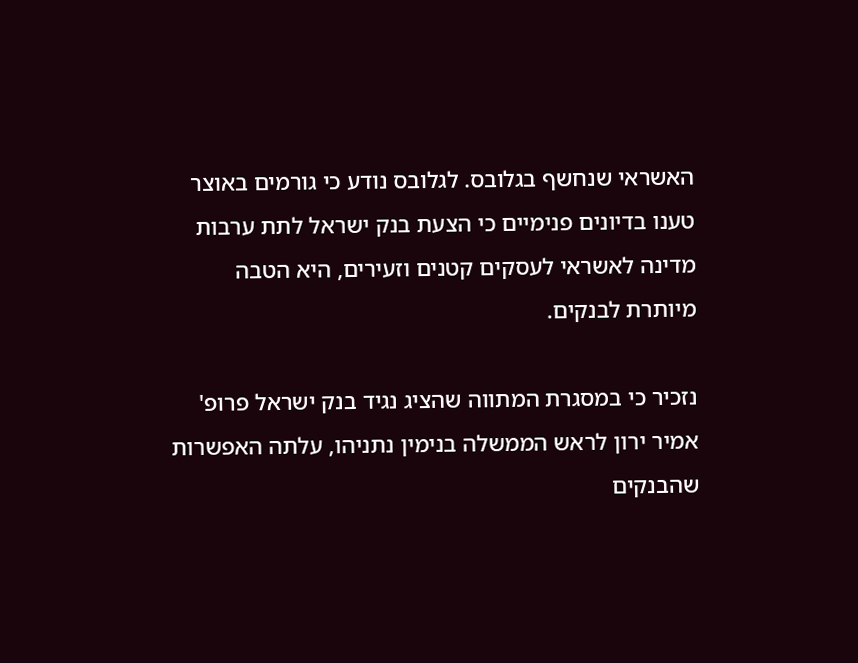האשראי שנחשף בגלובס. לגלובס נודע כי גורמים באוצר טענו בדיונים פנימיים כי הצעת בנק ישראל לתת ערבות מדינה לאשראי לעסקים קטנים וזעירים, היא הטבה מיותרת לבנקים.

נזכיר כי במסגרת המתווה שהציג נגיד בנק ישראל פרופ' אמיר ירון לראש הממשלה בנימין נתניהו, עלתה האפשרות שהבנקים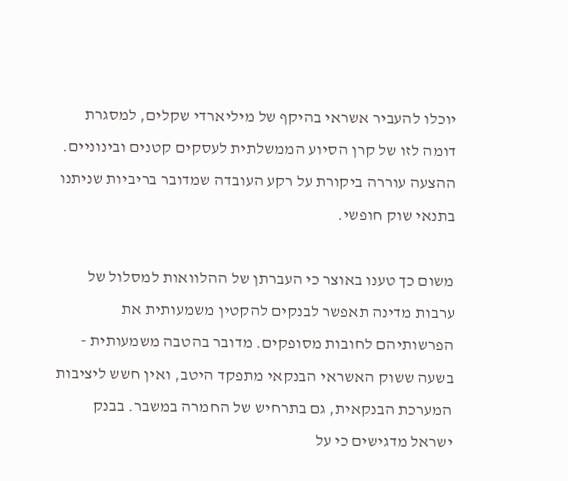יוכלו להעביר אשראי בהיקף של מיליארדי שקלים, למסגרת דומה לזו של קרן הסיוע הממשלתית לעסקים קטנים ובינוניים. ההצעה עוררה ביקורת על רקע העובדה שמדובר בריביות שניתנו בתנאי שוק חופשי.

משום כך טענו באוצר כי העברתן של ההלוואות למסלול של ערבות מדינה תאפשר לבנקים להקטין משמעותית את הפרשותיהם לחובות מסופקים. מדובר בהטבה משמעותית - בשעה ששוק האשראי הבנקאי מתפקד היטב, ואין חשש ליציבות המערכת הבנקאית, גם בתרחיש של החמרה במשבר. בבנק ישראל מדגישים כי על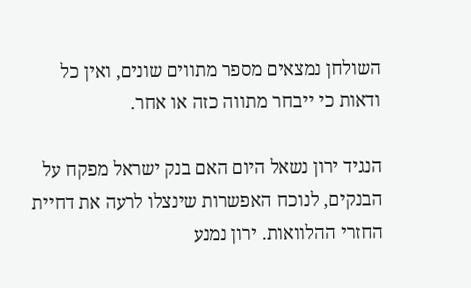השולחן נמצאים מספר מתווים שונים, ואין כל ודאות כי ייבחר מתווה כזה או אחר.

הנגיד ירון נשאל היום האם בנק ישראל מפקח על הבנקים, לנוכח האפשרות שינצלו לרעה את דחיית החזרי ההלוואות. ירון נמנע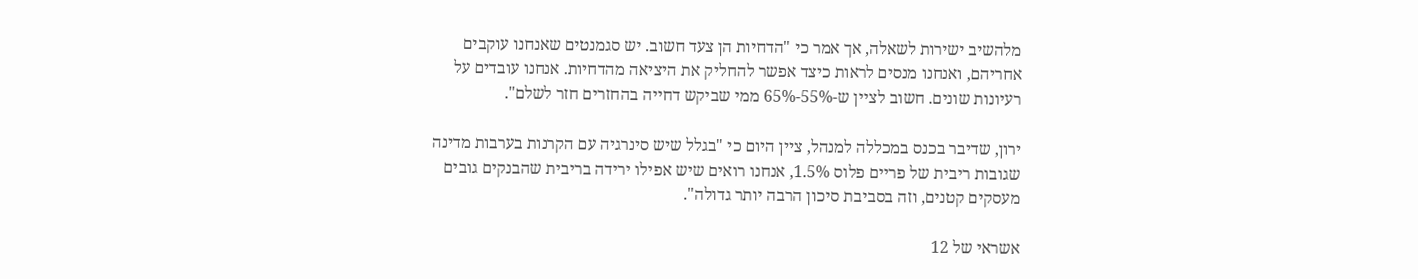מלהשיב ישירות לשאלה, אך אמר כי "הדחיות הן צעד חשוב. יש סגמנטים שאנחנו עוקבים אחריהם, ואנחנו מנסים לראות כיצד אפשר להחליק את היציאה מהדחיות. אנחנו עובדים על רעיונות שונים. חשוב לציין ש-55%-65% ממי שביקש דחייה בהחזרים חזר לשלם".

ירון, שדיבר בכנס במכללה למנהל, ציין היום כי "בגלל שיש סינרגיה עם הקרנות בערבות מדינה שגובות ריבית של פריים פלוס 1.5%, אנחנו רואים שיש אפילו ירידה בריבית שהבנקים גובים מעסקים קטנים, וזה בסביבת סיכון הרבה יותר גדולה".

אשראי של 12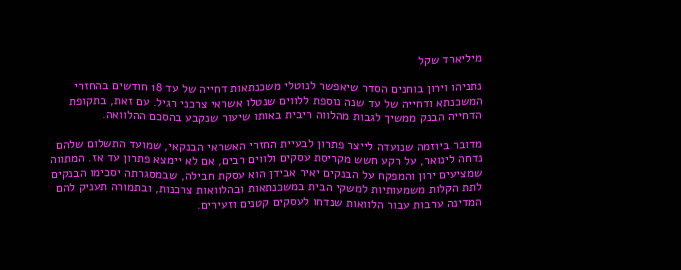מיליארד שקל

נתניהו וירון בוחנים הסדר שיאפשר לנוטלי משכנתאות דחייה של עד 18 חודשים בהחזרי המשכנתא ודחייה של עד שנה נוספת ללווים שנטלו אשראי צרכני רגיל. עם זאת, בתקופת הדחייה הבנק ממשיך לגבות מהלווה ריבית באותו שיעור שנקבע בהסכם ההלוואה.

מדובר ביוזמה שנועדה לייצר פתרון לבעיית החזרי האשראי הבנקאי, שמועד התשלום שלהם נדחה לינואר, על רקע חשש מקריסת עסקים ולווים רבים, אם לא יימצא פתרון עד אז. המתווה שמציעים ירון והמפקח על הבנקים יאיר אבידן הוא עסקת חבילה, שבמסגרתה יסכימו הבנקים לתת הקלות משמעותיות למשקי הבית במשכנתאות ובהלוואות צרכנות, ובתמורה תעניק להם המדינה ערבות עבור הלוואות שנדחו לעסקים קטנים וזעירים.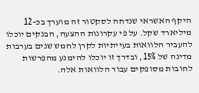היקף האשראי שנדחה לסקטור זה מוערך בכ-12 מיליארד שקל. על פי עקרונות ההצעה, הבנקים יוכלו להעביר הלוואות בעייתיות לקרן לחמש שנים בערבות מדינה של 15%, ובדרך זו יוכלו להימנע מהפרשות לחובות מסופקים עבור הלוואות אלה.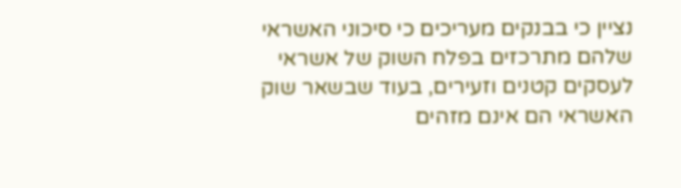נציין כי בבנקים מעריכים כי סיכוני האשראי שלהם מתרכזים בפלח השוק של אשראי לעסקים קטנים וזעירים, בעוד שבשאר שוק האשראי הם אינם מזהים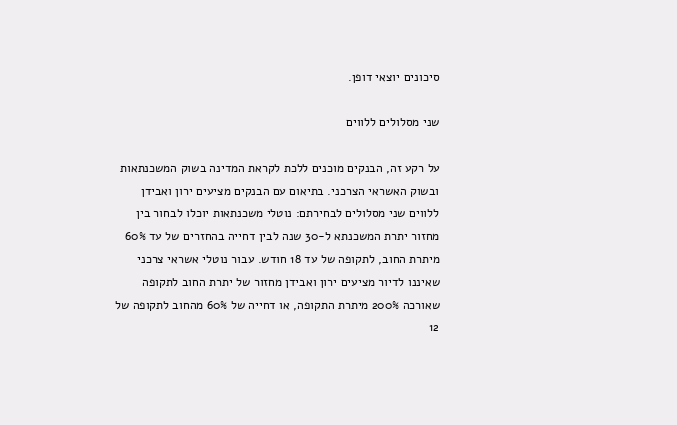סיכונים יוצאי דופן.

שני מסלולים ללווים

על רקע זה, הבנקים מוכנים ללכת לקראת המדינה בשוק המשכנתאות ובשוק האשראי הצרכני. בתיאום עם הבנקים מציעים ירון ואבידן ללווים שני מסלולים לבחירתם: נוטלי משכנתאות יוכלו לבחור בין מחזור יתרת המשכנתא ל-30 שנה לבין דחייה בהחזרים של עד 60% מיתרת החוב, לתקופה של עד 18 חודש. עבור נוטלי אשראי צרכני שאיננו לדיור מציעים ירון ואבידן מחזור של יתרת החוב לתקופה שאורכה 200% מיתרת התקופה, או דחייה של 60% מהחוב לתקופה של 12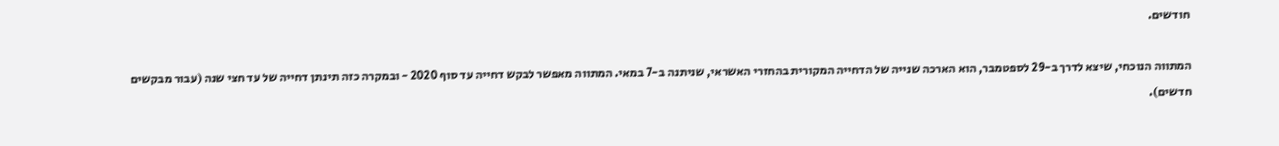חודשים.

המתווה הנוכחי, שיצא לדרך ב-29 לספטמבר, הוא הארכה שנייה של הדחייה המקורית בהחזרי האשראי, שניתנה ב-7 במאי. המתווה מאפשר לבקש דחייה עד סוף 2020 - ובמקרה כזה תינתן דחייה של עד חצי שנה (עבור מבקשים חדשים).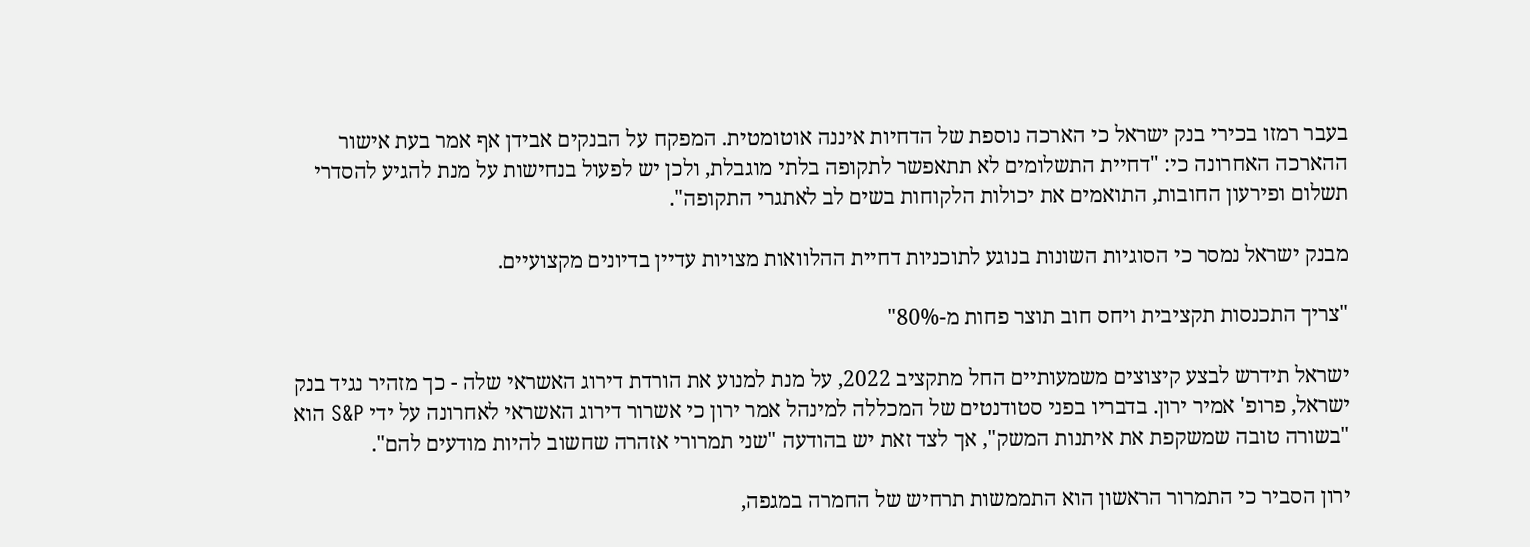בעבר רמזו בכירי בנק ישראל כי הארכה נוספת של הדחיות איננה אוטומטית. המפקח על הבנקים אבידן אף אמר בעת אישור ההארכה האחרונה כי: "דחיית התשלומים לא תתאפשר לתקופה בלתי מוגבלת, ולכן יש לפעול בנחישות על מנת להגיע להסדרי תשלום ופירעון החובות, התואמים את יכולות הלקוחות בשים לב לאתגרי התקופה".

מבנק ישראל נמסר כי הסוגיות השונות בנוגע לתוכניות דחיית ההלוואות מצויות עדיין בדיונים מקצועיים.

"צריך התכנסות תקציבית ויחס חוב תוצר פחות מ-80%"

ישראל תידרש לבצע קיצוצים משמעותיים החל מתקציב 2022, על מנת למנוע את הורדת דירוג האשראי שלה - כך מזהיר נגיד בנק ישראל, פרופ' אמיר ירון. בדבריו בפני סטודנטים של המכללה למינהל אמר ירון כי אשרור דירוג האשראי לאחרונה על ידי S&P הוא "בשורה טובה שמשקפת את איתנות המשק", אך לצד זאת יש בהודעה "שני תמרורי אזהרה שחשוב להיות מודעים להם".

ירון הסביר כי התמרור הראשון הוא התממשות תרחיש של החמרה במגפה,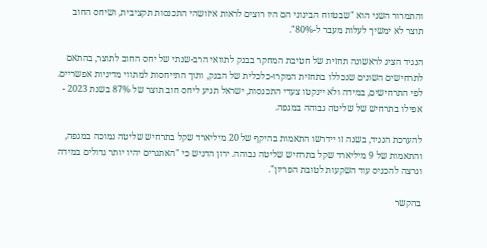והתמרור השני הוא "שבטווח הבינוני הם היו רוצים לראות איזושהי התכנסות תקציבית, ושיחס החוב תוצר לא ימשיך לעלות מעבר ל-80%".

הנגיד הציג לראשונה תחזית של חטיבת המחקר בבנק לתוואי הרב-שנתי של יחס החוב לתוצר, בהתאם לתרחישים השונים שנכללו בתחזית המקרו-כלכלית של הבנק, ותוך התייחסות למתווי מדיניות אפשריים. לפי התרחישים, במידה ולא יינקטו צעדי התכנסות, ישראל תגיע ליחס חוב תוצר של 87% בשנת 2023 - אפילו בתרחיש של שליטה גבוהה במגפה.

להערכת הנגיד, בשנה זו יידרשו התאמות בהיקף של 20 מיליארד שקל בתרחיש שליטה נמוכה במגפה, והתאמות של 9 מיליארד שקל בתרחיש שליטה גבוהה. ירון הדגיש כי "האתגרים יהיו יותר גדולים במידה ונרצה להכניס עוד השקעות לטובת הפריון".

בהקשר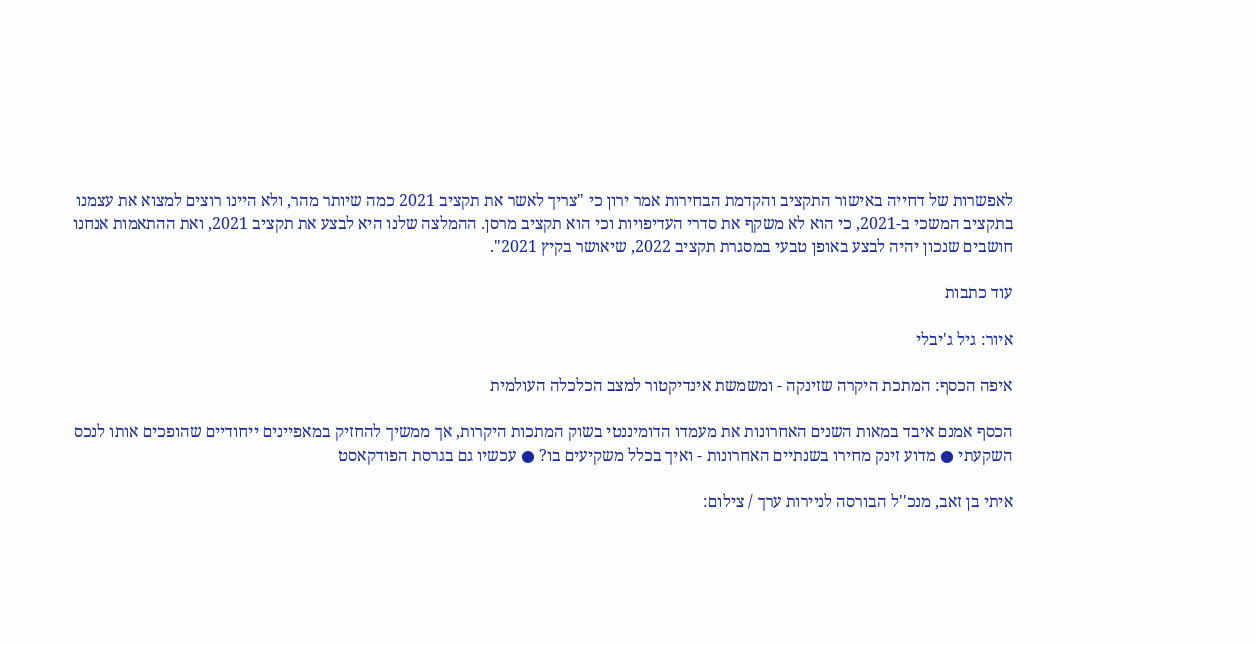לאפשרות של דחייה באישור התקציב והקדמת הבחירות אמר ירון כי "צריך לאשר את תקציב 2021 כמה שיותר מהר, ולא היינו רוצים למצוא את עצמנו בתקציב המשכי ב-2021, כי הוא לא משקף את סדרי העדיפויות וכי הוא תקציב מרסן. ההמלצה שלנו היא לבצע את תקציב 2021, ואת ההתאמות אנחנו חושבים שנכון יהיה לבצע באופן טבעי במסגרת תקציב 2022, שיאושר בקיץ 2021".

עוד כתבות

איור: גיל ג'יבלי

איפה הכסף: המתכת היקרה שזינקה - ומשמשת אינדיקטור למצב הכלכלה העולמית

הכסף אמנם איבד במאות השנים האחרונות את מעמדו הדומיננטי בשוק המתכות היקרות, אך ממשיך להחזיק במאפיינים ייחודיים שהופכים אותו לנכס השקעתי ● מדוע זינק מחירו בשנתיים האחרונות - ואיך בכלל משקיעים בו? ● עכשיו גם בגרסת הפודקאסט

איתי בן זאב, מנכ''ל הבורסה לניירות ערך / צילום: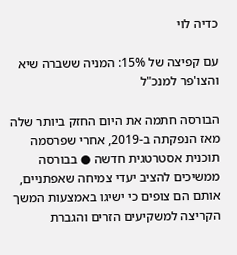כדיה לוי

עם קפיצה של 15%: המניה ששברה שיא והצו'פר למנכ"ל

הבורסה חתמה את היום החזק ביותר שלה מאז הנפקתה ב-2019, אחרי שפרסמה תוכנית אסטרטגית חדשה ● בבורסה ממשיכים להציב יעדי צמיחה שאפתניים, אותם הם צופים כי ישיגו באמצעות המשך הקריצה למשקיעים הזרים והגברת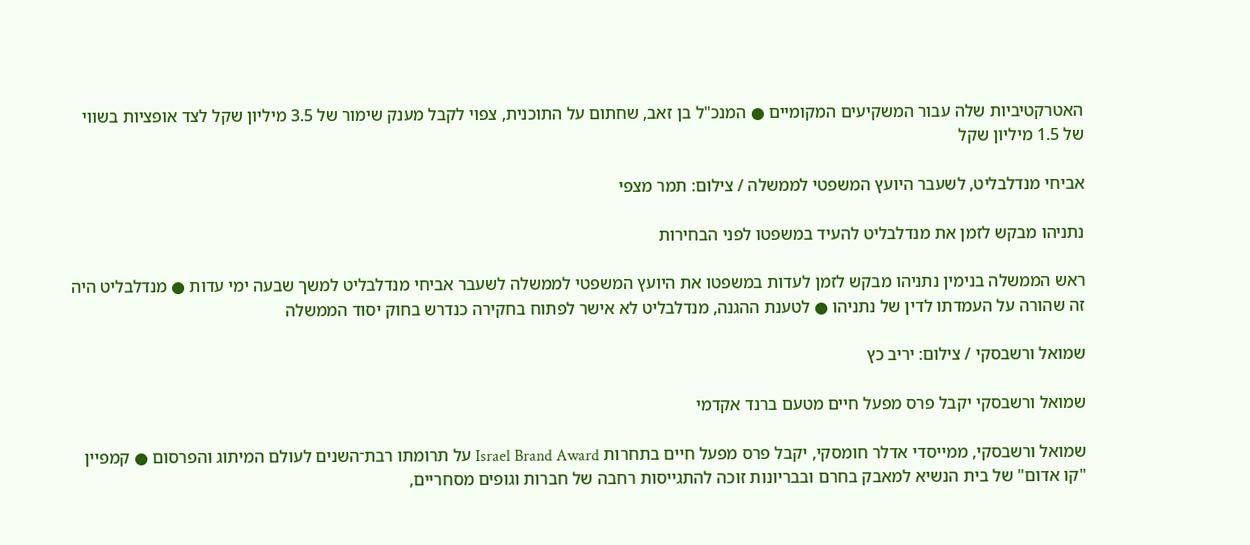האטרקטיביות שלה עבור המשקיעים המקומיים ● המנכ"ל בן זאב, שחתום על התוכנית, צפוי לקבל מענק שימור של 3.5 מיליון שקל לצד אופציות בשווי של 1.5 מיליון שקל

אביחי מנדלבליט, לשעבר היועץ המשפטי לממשלה / צילום: תמר מצפי

נתניהו מבקש לזמן את מנדלבליט להעיד במשפטו לפני הבחירות

ראש הממשלה בנימין נתניהו מבקש לזמן לעדות במשפטו את היועץ המשפטי לממשלה לשעבר אביחי מנדלבליט למשך שבעה ימי עדות ● מנדלבליט היה זה שהורה על העמדתו לדין של נתניהו ● לטענת ההגנה, מנדלבליט לא אישר לפתוח בחקירה כנדרש בחוק יסוד הממשלה

שמואל ורשבסקי / צילום: יריב כץ

שמואל ורשבסקי יקבל פרס מפעל חיים מטעם ברנד אקדמי

שמואל ורשבסקי, ממייסדי אדלר חומסקי, יקבל פרס מפעל חיים בתחרות Israel Brand Award על תרומתו רבת־השנים לעולם המיתוג והפרסום ● קמפיין "קו אדום" של בית הנשיא למאבק בחרם ובבריונות זוכה להתגייסות רחבה של חברות וגופים מסחריים,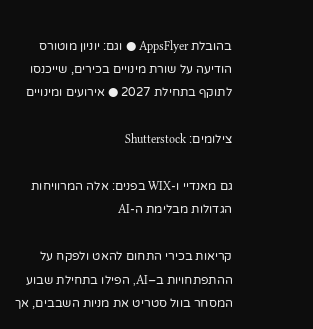בהובלת AppsFlyer ● וגם: יוניון מוטורס הודיעה על שורת מינויים בכירים, שייכנסו לתוקף בתחילת 2027 ● אירועים ומינויים

צילומים: Shutterstock

גם מאנדיי ו-WIX בפנים: אלה המרוויחות הגדולות מבלימת ה-AI

קריאות בכירי התחום להאט ולפקח על ההתפתחויות ב–AI, הפילו בתחילת שבוע המסחר בוול סטריט את מניות השבבים, אך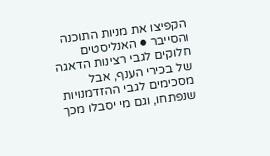הקפיצו את מניות התוכנה והסייבר ● האנליסטים חלוקים לגבי רצינות הדאגה של בכירי הענף, אבל מסכימים לגבי ההזדמנויות שנפתחו, וגם מי יסבלו מכך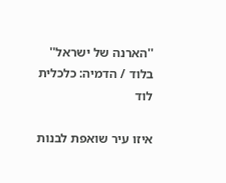''הארנה של ישראל'' בלוד / הדמיה: כלכלית לוד

איזו עיר שואפת לבנות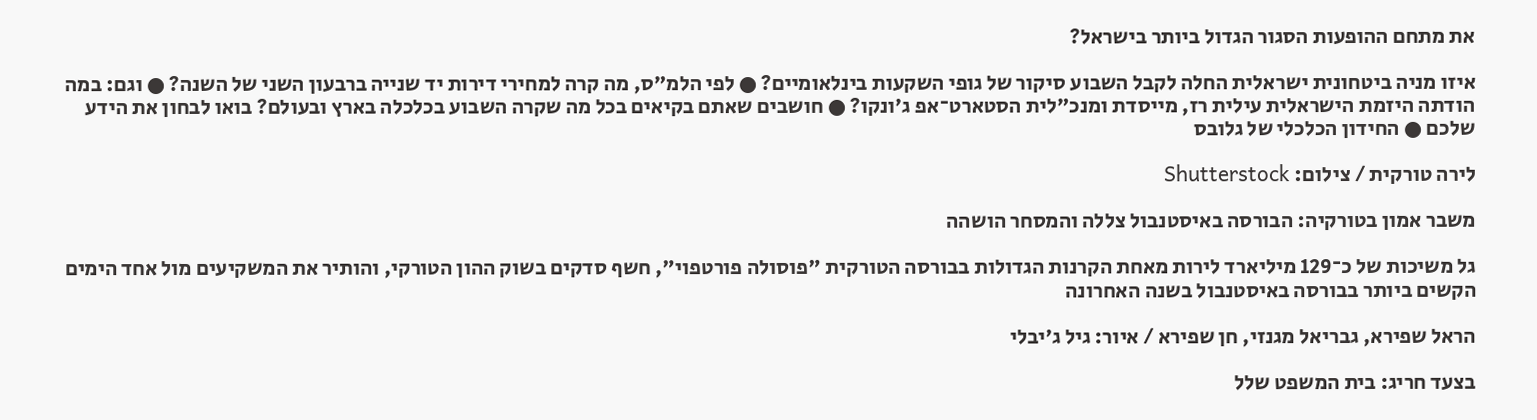את מתחם ההופעות הסגור הגדול ביותר בישראל?

איזו מניה ביטחונית ישראלית החלה לקבל השבוע סיקור של גופי השקעות בינלאומיים? ● לפי הלמ"ס, מה קרה למחירי דירות יד שנייה ברבעון השני של השנה? ● וגם: במה הודתה היזמת הישראלית עילית רז, מייסדת ומנכ"לית הסטארט־אפ ג'ונקו? ● חושבים שאתם בקיאים בכל מה שקרה השבוע בכלכלה בארץ ובעולם? בואו לבחון את הידע שלכם ● החידון הכלכלי של גלובס

לירה טורקית / צילום: Shutterstock

משבר אמון בטורקיה: הבורסה באיסטנבול צללה והמסחר הושהה

גל משיכות של כ־129 מיליארד לירות מאחת הקרנות הגדולות בבורסה הטורקית "פוסולה פורטפוי", חשף סדקים בשוק ההון הטורקי, והותיר את המשקיעים מול אחד הימים הקשים ביותר בבורסה באיסטנבול בשנה האחרונה

הראל שפירא, גבריאל מגנזי, חן שפירא / איור: גיל ג'יבלי

בצעד חריג: בית המשפט שלל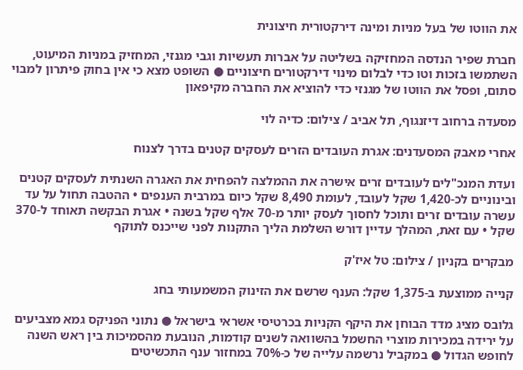את הווטו של בעל מניות ומינה דירקטורית חיצונית

חברת שפיר הנדסה המחזיקה בשליטה על אברות תעשיות וגבי מגנזי, המחזיק במניות המיעוט, השתמשו בזכות וטו כדי לבלום מינוי דירקטורים חיצוניים ● השופט מצא כי אין בחוק פיתרון למבוי סתום, ופסל את הווטו של מגנזי כדי להוציא את החברה מקיפאון

מסעדה ברחוב דיזנגוף, תל אביב / צילום: כדיה לוי

אחרי מאבק המסעדנים: אגרת העובדים הזרים לעסקים קטנים בדרך לצנוח

ועדת המנכ"לים לעובדים זרים אישרה את ההמלצה להפחית את האגרה השנתית לעסקים קטנים ובינוניים לכ-1,420 שקל לעובד, לעומת 8,490 שקל כיום במרבית הענפים • ההטבה תחול על עד עשרה עובדים זרים ותוכל לחסוך לעסק יותר מ-70 אלף שקל בשנה • אגרת הבקשה תאוחד ל-370 שקל • עם זאת, המהלך עדיין דורש השלמת הליך התקנות לפני שייכנס לתוקף

מבקרים בקניון / צילום: טל איז'ק

קנייה ממוצעת ב-1,375 שקל: הענף שרשם את הזינוק המשמעותי בחג

גלובס מציג מדד הבוחן את היקף הקניות בכרטיסי אשראי בישראל ● נתוני הפניקס גמא מצביעים על ירידה במכירות מוצרי החשמל בהשוואה לשנים קודמות, הנובעת מהסמיכות בין ראש השנה לחופש הגדול ● במקביל נרשמה עלייה של כ-70% במחזור ענף התכשיטים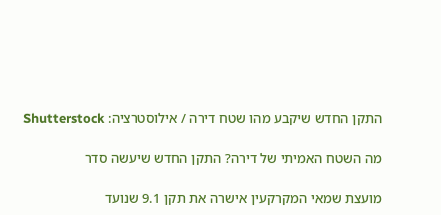התקן החדש שיקבע מהו שטח דירה / אילוסטרציה: Shutterstock

מה השטח האמיתי של דירה? התקן החדש שיעשה סדר

מועצת שמאי המקרקעין אישרה את תקן 9.1 שנועד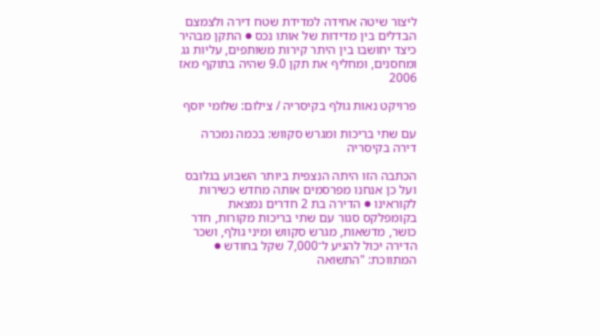ליצור שיטה אחידה למדידת שטח דירה ולצמצם הבדלים בין מדידות של אותו נכס ● התקן מבהיר כיצד יחושבו בין היתר קירות משותפים, עליות גג ומחסנים, ומחליף את תקן 9.0 שהיה בתוקף מאז 2006

פרויקט נאות גולף בקיסריה / צילום: שלומי יוסף

עם שתי בריכות ומגרש סקווש: בכמה נמכרה דירה בקיסריה

הכתבה הזו היתה הנצפית ביותר השבוע בגלובס ועל כן אנחנו מפרסמים אותה מחדש כשירות לקוראינו ● הדירה בת 2 חדרים נמצאת בקומפלקס סגור עם שתי בריכות מקורות, חדר כושר, מדשאות, מגרש סקווש ומיני גולף, ושכר הדירה יכול להגיע ל־7,000 שקל בחודש ● המתווכת: "התשואה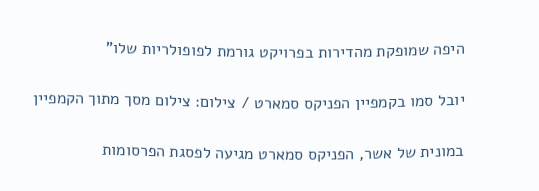היפה שמופקת מהדירות בפרויקט גורמת לפופולריות שלו"

יובל סמו בקמפיין הפניקס סמארט / צילום: צילום מסך מתוך הקמפיין

במונית של אשר, הפניקס סמארט מגיעה לפסגת הפרסומות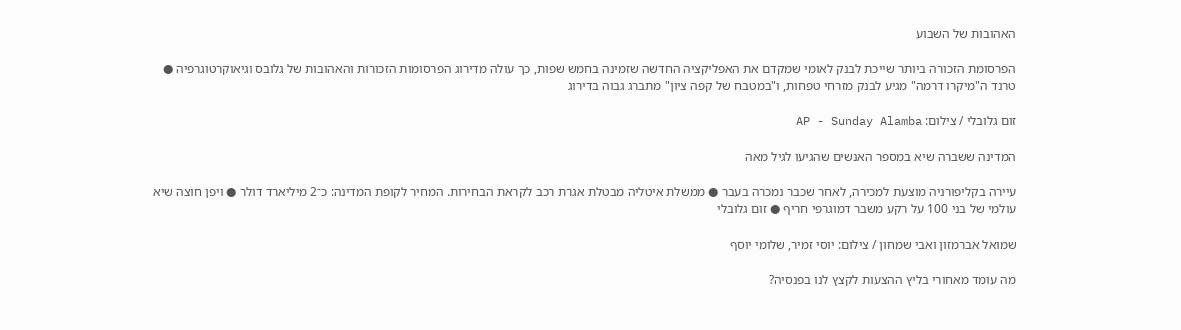האהובות של השבוע

הפרסומת הזכורה ביותר שייכת לבנק לאומי שמקדם את האפליקציה החדשה שזמינה בחמש שפות, כך עולה מדירוג הפרסומות הזכורות והאהובות של גלובס וגיאוקרטוגרפיה ● טרנד ה"מיקרו דרמה" מגיע לבנק מזרחי טפחות, ו"במטבח של קפה ציון" מתברג גבוה בדירוג

זום גלובלי / צילום: AP - Sunday Alamba

המדינה ששברה שיא במספר האנשים שהגיעו לגיל מאה

עיירה בקליפורניה מוצעת למכירה, לאחר שכבר נמכרה בעבר ● ממשלת איטליה מבטלת אגרת רכב לקראת הבחירות. המחיר לקופת המדינה: כ־2 מיליארד דולר ● ויפן חוצה שיא עולמי של בני 100 על רקע משבר דמוגרפי חריף ● זום גלובלי

שמואל אברמזון ואבי שמחון / צילום: יוסי זמיר, שלומי יוסף

מה עומד מאחורי בליץ ההצעות לקצץ לנו בפנסיה?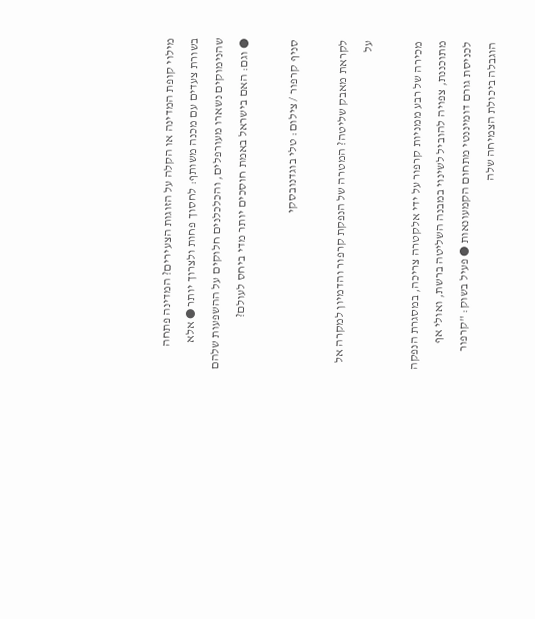מילוי קופת המדינה או הקלה על הזוגות הצעירים? המדינה פתחה בשורת צעדים עם מכנה משותף: לחסוך פחות ולצרוך יותר ● אלא שהנימוקים נשארו מעורפלים, והכלכלנים חלוקים על ההשפעות שלהם ● וגם: האם בישראל באמת חוסכים יותר מדי ביחס לעולם?

סניף קרפור / צילום: טלי בוגדנובסקי

לקראת מאבק שליטה? המטרה של הנפקת קרפור והדמיון למקרה אל על

מכירה של רבע ממניות קרפור על ידי אלקטרה צריכה, במסגרת הנפקה מתוכננת, צפויה להוביל לשינוי במבנה השליטה ברשת, ואולי אף לכניסת גורם דומיננטי מתחום הקמעונאות ● פעיל בשוק: "קרפור הוגבלה ביכולת הצמיחה שלה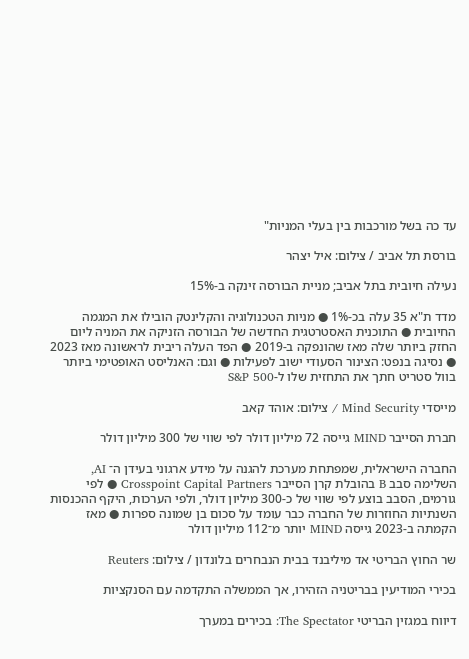עד כה בשל מורכבות בין בעלי המניות"

בורסת תל אביב / צילום: איל יצהר

נעילה חיובית בתל אביב; מניית הבורסה זינקה ב-15%

מדד ת"א 35 עלה בכ-1% ● מניות הטכנולוגיה והקלינטק הובילו את המגמה החיובית ● התוכנית האסטרטגית החדשה של הבורסה הזניקה את המניה ליום החזק ביותר שלה מאז שהונפקה ב-2019 ● הפד העלה ריבית לראשונה מאז 2023 ● נסיגה בנפט: הצינור הסעודי ישוב לפעילות ● וגם: האנליסט האופטימי ביותר בוול סטריט חתך את התחזית שלו ל-S&P 500

מייסדי Mind Security / צילום: אוהד קאב

חברת הסייבר MIND גייסה 72 מיליון דולר לפי שווי של 300 מיליון דולר

החברה הישראלית, שמפתחת מערכת להגנה על מידע ארגוני בעידן ה־ AI, השלימה סבב B בהובלת קרן הסייבר Crosspoint Capital Partners ● לפי גורמים, הסבב בוצע לפי שווי של כ-300 מיליון דולר, ולפי הערכות, היקף ההכנסות השנתיות החוזרות של החברה כבר עומד על סכום בן שמונה ספרות ● מאז הקמתה ב-2023 גייסה MIND יותר מ־112 מיליון דולר

שר החוץ הבריטי אד מיליבנד בבית הנבחרים בלונדון / צילום: Reuters

בכירי המודיעין בבריטניה הזהירו, אך הממשלה התקדמה עם הסנקציות

דיווח במגזין הבריטי The Spectator: בכירים במערך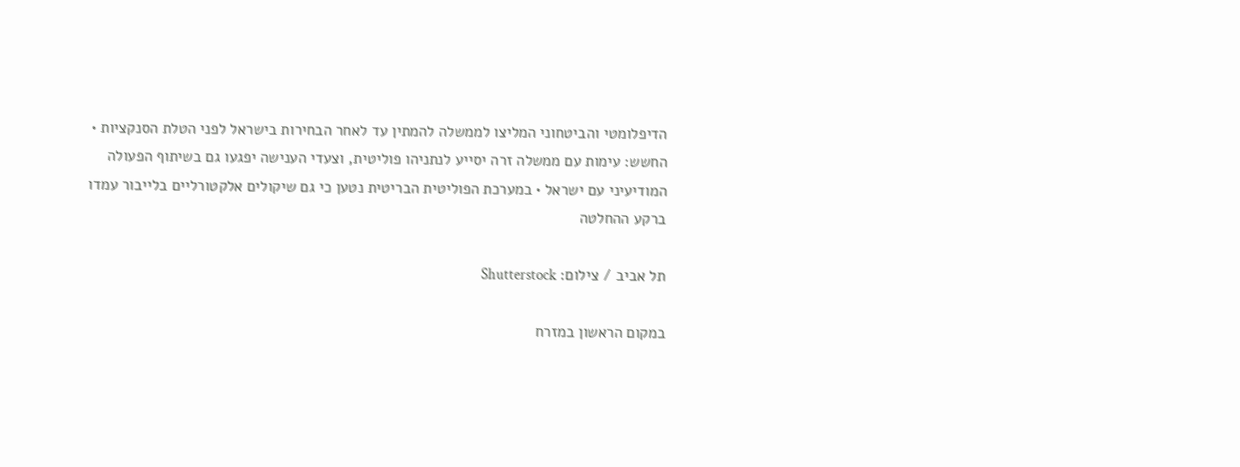הדיפלומטי והביטחוני המליצו לממשלה להמתין עד לאחר הבחירות בישראל לפני הטלת הסנקציות • החשש: עימות עם ממשלה זרה יסייע לנתניהו פוליטית, וצעדי הענישה יפגעו גם בשיתוף הפעולה המודיעיני עם ישראל • במערכת הפוליטית הבריטית נטען כי גם שיקולים אלקטורליים בלייבור עמדו ברקע ההחלטה

תל אביב / צילום: Shutterstock

במקום הראשון במזרח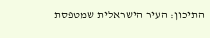התיכון: העיר הישראלית שמטפסת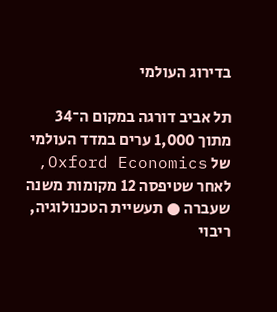בדירוג העולמי

תל אביב דורגה במקום ה־34 מתוך 1,000 ערים במדד העולמי של Oxford Economics, לאחר שטיפסה 12 מקומות משנה שעברה ● תעשיית הטכנולוגיה, ריבוי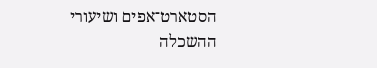הסטארט־אפים ושיעורי ההשכלה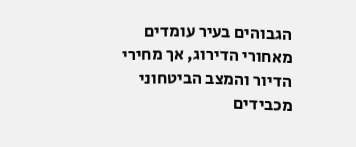הגבוהים בעיר עומדים מאחורי הדירוג, אך מחירי הדיור והמצב הביטחוני מכבידים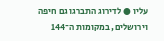עליו ● לדירוג התברגו גם חיפה וירושלים, במקומות ה־144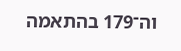וה־179 בהתאמה